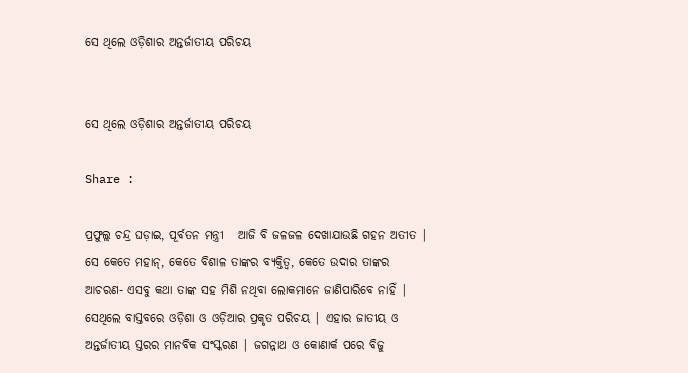ସେ ଥିଲେ ଓଡ଼ିଶାର ଅନ୍ତର୍ଜାତୀୟ ପରିଚୟ


ସେ ଥିଲେ ଓଡ଼ିଶାର ଅନ୍ତର୍ଜାତୀୟ ପରିଚୟ

Share :

ପ୍ରଫୁଲ୍ଲ ଚନ୍ଦ୍ର ଘଡ଼ାଇ, ପୂର୍ବତନ ମନ୍ତ୍ରୀ   ଆଜି ବି ଜଳଜଳ ଦେଖାଯାଉଛି ଗହନ ଅତୀତ | ସେ କେତେ ମହାନ୍, କେତେ ବିଶାଳ ତାଙ୍କର ବ୍ୟକ୍ତିତ୍ବ, କେତେ ଉଦାର ତାଙ୍କର ଆଚରଣ- ଏସବୁ କଥା ତାଙ୍କ ସହ ମିଶି ନଥିବା ଲୋକମାନେ ଜାଣିପାରିବେ ନାହିଁ | ସେଥିଲେ ବାସ୍ତବରେ ଓଡ଼ିଶା ଓ ଓଡ଼ିଆର ପ୍ରକୃତ ପରିଚୟ | ଏହାର ଜାତୀୟ ଓ ଅନ୍ତର୍ଜାତୀୟ ସ୍ତରର ମାନବିକ ସଂସ୍କରଣ | ଜଗନ୍ନାଥ ଓ କୋଣାର୍କ ପରେ ବିଜୁ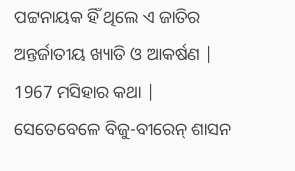ପଟ୍ଟନାୟକ ହିଁ ଥିଲେ ଏ ଜାତିର ଅନ୍ତର୍ଜାତୀୟ ଖ୍ୟାତି ଓ ଆକର୍ଷଣ | 1967 ମସିହାର କଥା | ସେତେବେଳେ ବିଜୁ-ବୀରେନ୍ ଶାସନ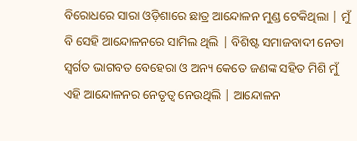ବିରୋଧରେ ସାରା ଓଡ଼ିଶାରେ ଛାତ୍ର ଆନ୍ଦୋଳନ ମୁଣ୍ଡ ଟେକିଥିଲା | ମୁଁ ବି ସେହି ଆନ୍ଦୋଳନରେ ସାମିଲ ଥିଲି | ବିଶିଷ୍ଟ ସମାଜବାଦୀ ନେତା ସ୍ବର୍ଗତ ଭାଗବତ ବେହେରା ଓ ଅନ୍ୟ କେତେ ଜଣଙ୍କ ସହିତ ମିଶି ମୁଁ ଏହି ଆନ୍ଦୋଳନର ନେତୃତ୍ବ ନେଉଥିଲି | ଆନ୍ଦୋଳନ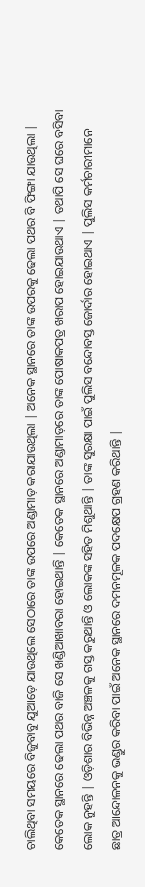ଚାଲିଥିବା ସମୟରେ ବିଜୁବାବୁ ଯୁଆଡ଼େ ଯାଉଥିଲେ ସେଠାରେ ତାଙ୍କ ଉପରେ ଅଣ୍ଡାମାଡ଼ କରାଯାଉଥିଲା | ଅନେକ ସ୍ଥାନରେ ତାଙ୍କ ଉପରକୁ ଢେଲା ପଥର ବି ଫିଙ୍ଗା ଯାଉଥିଲା | କେତେକ ସ୍ଥାନରେ ଢେଲା ପଥର ବାଜି ସେ ଖଣ୍ଡିଆଖାବରା ହୋଇଥାନ୍ତି | କେତେକ ସ୍ଥାନରେ ଅଣ୍ଡାମାଡ଼ରେ ତାଙ୍କ ପୋଷାକପତ୍ର ଖରାପ ହୋଇଯାଉଥାଏ | ତଥାପି ସେ ଘରେ ବସିବା ଲୋକ ନୁହନ୍ତି | ଓଡ଼ିଶାର ବିଭିନ୍ନ ଅଞ୍ଚଳକୁ ଗସ୍ତ କରୁଥାନ୍ତି ଓ ଲୋକଙ୍କ ସହିତ ମିଶୁଥାନ୍ତି | ତାଙ୍କ ସୁରକ୍ଷା ପାଇଁ ପୁଲିସ ବନ୍ଦୋବସ୍ତ ଜୋର୍ଦାର ହୋଇଥାଏ | ପୁଲିସ କର୍ମଚାରୀମାନେ ଛାତ୍ର ଆନ୍ଦୋଳନକୁ ଭଣ୍ଡୁର କରିବା ପାଇଁ ଅନେକ ସ୍ଥାନରେ ଦମନମୂଳକ ପଦକ୍ଷେପ ଗ୍ରହଣ କରିଥାନ୍ତି |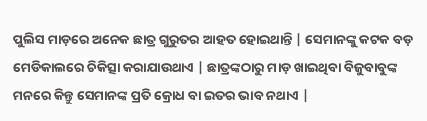ପୁଲିସ ମାଡ଼ରେ ଅନେକ ଛାତ୍ର ଗୁରୁତର ଆହତ ହୋଇଥାନ୍ତି | ସେମାନଙ୍କୁ କଟକ ବଡ଼ ମେଡିକାଲରେ ଚିକିତ୍ସା କରାଯାଉଥାଏ | ଛାତ୍ରଙ୍କଠାରୁ ମାଡ଼ ଖାଇଥିବା ବିଜୁବାବୁଙ୍କ ମନରେ କିନ୍ତୁ ସେମାନଙ୍କ ପ୍ରତି କ୍ରୋଧ ବା ଇତର ଭାବ ନଥାଏ |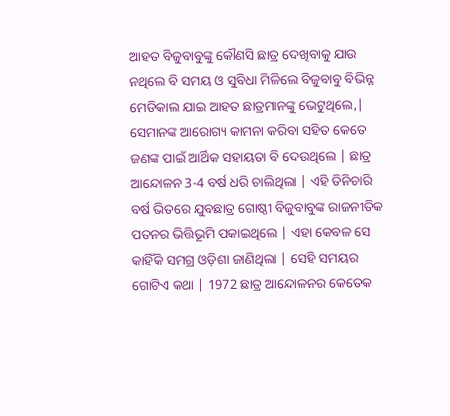ଆହତ ବିଜୁବାବୁଙ୍କୁ କୌଣସି ଛାତ୍ର ଦେଖିବାକୁ ଯାଉ ନଥିଲେ ବି ସମୟ ଓ ସୁବିଧା ମିଳିଲେ ବିଜୁବାବୁ ବିଭିନ୍ନ ମେଡିକାଲ ଯାଇ ଆହତ ଛାତ୍ରମାନଙ୍କୁ ଭେଟୁଥିଲେ,| ସେମାନଙ୍କ ଆରୋଗ୍ୟ କାମନା କରିବା ସହିତ କେତେ ଜଣଙ୍କ ପାଇଁ ଆର୍ଥିକ ସହାୟତା ବି ଦେଉଥିଲେ | ଛାତ୍ର ଆନ୍ଦୋଳନ 3-4 ବର୍ଷ ଧରି ଚାଲିଥିଲା | ଏହି ତିନିଚାରି ବର୍ଷ ଭିତରେ ଯୁବଛାତ୍ର ଗୋଷ୍ଠୀ ବିଜୁବାବୁଙ୍କ ରାଜନୀତିକ ପତନର ଭିତ୍ତିଭୂମି ପକାଇଥିଲେ | ଏହା କେବଳ ସେ କାହିଁକି ସମଗ୍ର ଓଡ଼ିଶା ଜାଣିଥିଲା | ସେହି ସମୟର ଗୋଟିଏ କଥା | 1972 ଛାତ୍ର ଆନ୍ଦୋଳନର କେତେକ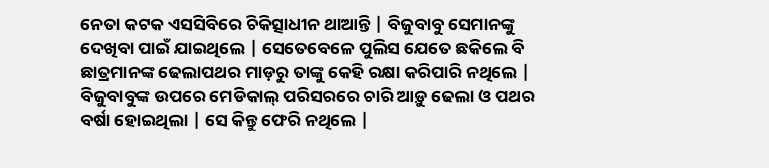ନେତା କଟକ ଏସସିବିରେ ଚିକିତ୍ସାଧୀନ ଥାଆନ୍ତି | ବିଜୁବାବୁ ସେମାନଙ୍କୁ ଦେଖିବା ପାଇଁ ଯାଇଥିଲେ | ସେତେବେଳେ ପୁଲିସ ଯେତେ ଛକିଲେ ବି ଛାତ୍ରମାନଙ୍କ ଢେଲାପଥର ମାଡ଼ରୁ ତାଙ୍କୁ କେହି ରକ୍ଷା କରିପାରି ନଥିଲେ | ବିଜୁବାବୁଙ୍କ ଉପରେ ମେଡିକାଲ୍ ପରିସରରେ ଚାରି ଆଡ଼ୁ ଢେଲା ଓ ପଥର ବର୍ଷା ହୋଇଥିଲା | ସେ କିନ୍ତୁ ଫେରି ନଥିଲେ |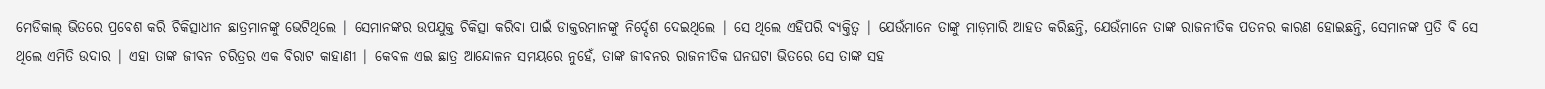ମେଡିକାଲ୍ ଭିତରେ ପ୍ରବେଶ କରି ଚିକିତ୍ସାଧୀନ ଛାତ୍ରମାନଙ୍କୁ ଭେଟିଥିଲେ | ସେମାନଙ୍କର ଉପଯୁକ୍ତ ଚିକିତ୍ସା କରିବା ପାଇଁ ଡାକ୍ତରମାନଙ୍କୁ ନିର୍ଦ୍ଦେଶ ଦେଇଥିଲେ | ସେ ଥିଲେ ଏହିପରି ବ୍ୟକ୍ତିତ୍ବ | ଯେଉଁମାନେ ତାଙ୍କୁ ମାଡ଼ମାରି ଆହତ କରିଛନ୍ତି, ଯେଉଁମାନେ ତାଙ୍କ ରାଜନୀତିକ ପତନର କାରଣ ହୋଇଛନ୍ତି, ସେମାନଙ୍କ ପ୍ରତି ବି ସେ ଥିଲେ ଏମିତି ଉଦାର | ଏହା ତାଙ୍କ ଜୀବନ ଚରିତ୍ରର ଏକ ବିରାଟ କାହାଣୀ | କେବଳ ଏଇ ଛାତ୍ର ଆନ୍ଦୋଳନ ସମୟରେ ନୁହେଁ, ତାଙ୍କ ଜୀବନର ରାଜନୀତିକ ଘନଘଟା ଭିତରେ ସେ ତାଙ୍କ ସହ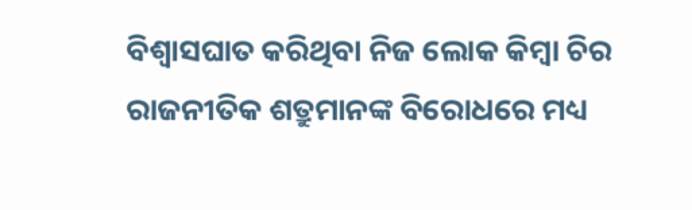ବିଶ୍ବାସଘାତ କରିଥିବା ନିଜ ଲୋକ କିମ୍ବା ଚିର ରାଜନୀତିକ ଶତ୍ରୁମାନଙ୍କ ବିରୋଧରେ ମଧ୍ୟ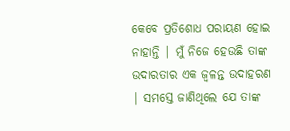କେବେ ପ୍ରତିଶୋଧ ପରାୟଣ ହୋଇ ନାହାନ୍ତି | ମୁଁ ନିଜେ ହେଉଛି ତାଙ୍କ ଉଦାରତାର ଏକ ଜ୍ବଳନ୍ତ ଉଦାହରଣ | ସମସ୍ତେ ଜାଣିଥିଲେ ଯେ ତାଙ୍କ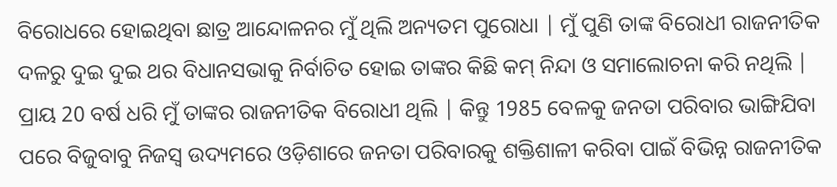ବିରୋଧରେ ହୋଇଥିବା ଛାତ୍ର ଆନ୍ଦୋଳନର ମୁଁ ଥିଲି ଅନ୍ୟତମ ପୁରୋଧା | ମୁଁ ପୁଣି ତାଙ୍କ ବିରୋଧୀ ରାଜନୀତିକ ଦଳରୁ ଦୁଇ ଦୁଇ ଥର ବିଧାନସଭାକୁ ନିର୍ବାଚିତ ହୋଇ ତାଙ୍କର କିଛି କମ୍ ନିନ୍ଦା ଓ ସମାଲୋଚନା କରି ନଥିଲି | ପ୍ରାୟ 20 ବର୍ଷ ଧରି ମୁଁ ତାଙ୍କର ରାଜନୀତିକ ବିରୋଧୀ ଥିଲି | କିନ୍ତୁ 1985 ବେଳକୁ ଜନତା ପରିବାର ଭାଙ୍ଗିଯିବା ପରେ ବିଜୁବାବୁ ନିଜସ୍ବ ଉଦ୍ୟମରେ ଓଡ଼ିଶାରେ ଜନତା ପରିବାରକୁ ଶକ୍ତିଶାଳୀ କରିବା ପାଇଁ ବିଭିନ୍ନ ରାଜନୀତିକ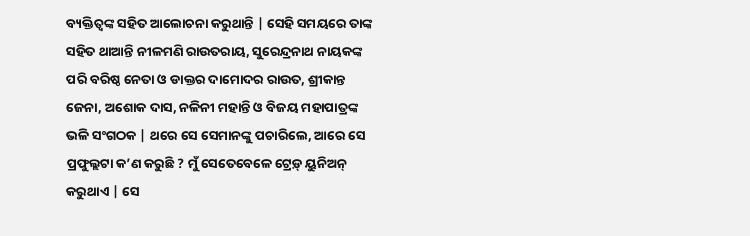ବ୍ୟକ୍ତିତ୍ବଙ୍କ ସହିତ ଆଲୋଚନା କରୁଥାନ୍ତି | ସେହି ସମୟରେ ତାଙ୍କ ସହିତ ଥାଆନ୍ତି ନୀଳମଣି ରାଉତରାୟ, ସୁରେନ୍ଦ୍ରନାଥ ନାୟକଙ୍କ ପରି ବରିଷ୍ଠ ନେତା ଓ ଡାକ୍ତର ଦାମୋଦର ରାଉତ, ଶ୍ରୀକାନ୍ତ ଜେନା, ଅଶୋକ ଦାସ, ନଳିନୀ ମହାନ୍ତି ଓ ବିଜୟ ମହାପାତ୍ରଙ୍କ ଭଳି ସଂଗଠକ | ଥରେ ସେ ସେମାନଙ୍କୁ ପଚାରିଲେ, ଆରେ ସେ ପ୍ରଫୁଲ୍ଲଟା କ’ଣ କରୁଛି ? ମୁଁ ସେତେବେଳେ ଟ୍ରେଡ଼୍ ୟୁନିଅନ୍ କରୁଥାଏ | ସେ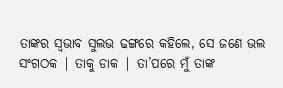ତାଙ୍କର ସ୍ବଭାବ ସୁଲଭ ଢଙ୍ଗରେ କହିଲେ, ସେ ଜଣେ ଭଲ ସଂଗଠକ | ତାକୁ ଡାକ | ତା’ପରେ ମୁଁ ତାଙ୍କ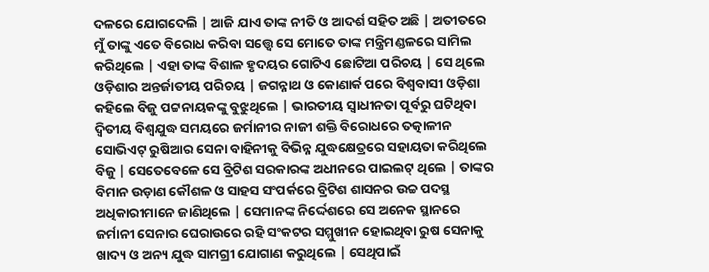ଦଳରେ ଯୋଗଦେଲି | ଆଜି ଯାଏ ତାଙ୍କ ନୀତି ଓ ଆଦର୍ଶ ସହିତ ଅଛି | ଅତୀତରେ ମୁଁ ତାଙ୍କୁ ଏତେ ବିରୋଧ କରିବା ସତ୍ତ୍ବେ ସେ ମୋତେ ତାଙ୍କ ମନ୍ତ୍ରିମଣ୍ଡଳରେ ସାମିଲ କରିଥିଲେ | ଏହା ତାଙ୍କ ବିଶାଳ ହୃଦୟର ଗୋଟିଏ ଛୋଟିଆ ପରିଚୟ | ସେ ଥିଲେ ଓଡ଼ିଶାର ଅନ୍ତର୍ଜାତୀୟ ପରିଚୟ | ଜଗନ୍ନାଥ ଓ କୋଣାର୍କ ପରେ ବିଶ୍ବବାସୀ ଓଡ଼ିଶା କହିଲେ ବିଜୁ ପଟ୍ଟନାୟକଙ୍କୁ ବୁଝୁଥିଲେ | ଭାରତୀୟ ସ୍ବାଧୀନତା ପୂର୍ବରୁ ଘଟିଥିବା ଦ୍ବିତୀୟ ବିଶ୍ବଯୁଦ୍ଧ ସମୟରେ ଜର୍ମାନୀର ନାଜୀ ଶକ୍ତି ବିରୋଧରେ ତତ୍କାଳୀନ ସୋଭିଏଟ୍ ରୁଷିଆର ସେନା ବାହିନୀକୁ ବିଭିନ୍ନ ଯୁଦ୍ଧକ୍ଷେତ୍ରରେ ସହାୟତା କରିଥିଲେ ବିଜୁ | ସେତେବେଳେ ସେ ବ୍ରିଟିଶ ସରକାରଙ୍କ ଅଧୀନରେ ପାଇଲଟ୍ ଥିଲେ | ତାଙ୍କର ବିମାନ ଉଡ଼ାଣ କୌଶଳ ଓ ସାହସ ସଂପର୍କରେ ବ୍ରିଟିଶ ଶାସନର ଉଚ୍ଚ ପଦସ୍ଥ ଅଧିକାରୀମାନେ ଜାଣିଥିଲେ | ସେମାନଙ୍କ ନିର୍ଦ୍ଦେଶରେ ସେ ଅନେକ ସ୍ଥାନରେ ଜର୍ମାନୀ ସେନାର ଘେରାଉରେ ରହି ସଂକଟର ସମ୍ମୁଖୀନ ହୋଇଥିବା ରୁଷ ସେନାକୁ ଖାଦ୍ୟ ଓ ଅନ୍ୟ ଯୁଦ୍ଧ ସାମଗ୍ରୀ ଯୋଗାଣ କରୁଥିଲେ | ସେଥିପାଇଁ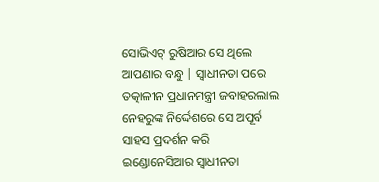ସୋଭିଏଟ୍ ରୁଷିଆର ସେ ଥିଲେ ଆପଣାର ବନ୍ଧୁ | ସ୍ବାଧୀନତା ପରେ ତତ୍କାଳୀନ ପ୍ରଧାନମନ୍ତ୍ରୀ ଜବାହରଲାଲ ନେହରୁଙ୍କ ନିର୍ଦ୍ଦେଶରେ ସେ ଅପୂର୍ବ ସାହସ ପ୍ରଦର୍ଶନ କରି ଇଣ୍ଡୋନେସିଆର ସ୍ବାଧୀନତା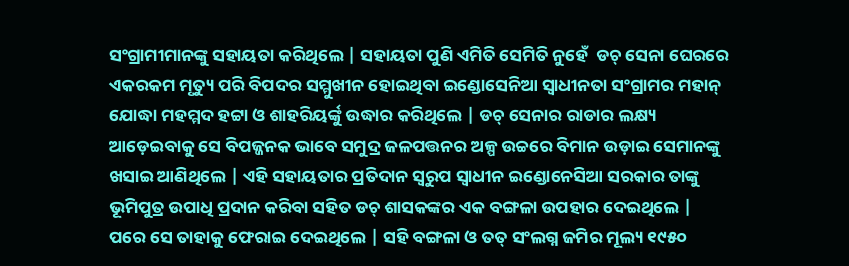ସଂଗ୍ରାମୀମାନଙ୍କୁ ସହାୟତା କରିଥିଲେ | ସହାୟତା ପୁଣି ଏମିତି ସେମିତି ନୁହେଁ  ଡଚ୍ ସେନା ଘେରରେ ଏକରକମ ମୃତ୍ୟୁ ପରି ବିପଦର ସମ୍ମୁଖୀନ ହୋଇଥିବା ଇଣ୍ଡୋସେନିଆ ସ୍ବାଧୀନତା ସଂଗ୍ରାମର ମହାନ୍ ଯୋଦ୍ଧା ମହମ୍ମଦ ହଟ୍ଟା ଓ ଶାହରିୟର୍ଙ୍କୁ ଉଦ୍ଧାର କରିଥିଲେ | ଡଚ୍ ସେନାର ରାଡାର ଲକ୍ଷ୍ୟ ଆଡ଼େଇବାକୁ ସେ ବିପଜ୍ଜନକ ଭାବେ ସମୁଦ୍ର ଜଳପତ୍ତନର ଅଳ୍ପ ଉଚ୍ଚରେ ବିମାନ ଉଡ଼ାଇ ସେମାନଙ୍କୁ ଖସାଇ ଆଣିଥିଲେ | ଏହି ସହାୟତାର ପ୍ରତିଦାନ ସ୍ବରୁପ ସ୍ବାଧୀନ ଇଣ୍ଡୋନେସିଆ ସରକାର ତାଙ୍କୁ ଭୂମିପୁତ୍ର ଉପାଧି ପ୍ରଦାନ କରିବା ସହିତ ଡଚ୍ ଶାସକଙ୍କର ଏକ ବଙ୍ଗଳା ଉପହାର ଦେଇଥିଲେ | ପରେ ସେ ତାହାକୁ ଫେରାଇ ଦେଇଥିଲେ | ସହି ବଙ୍ଗଳା ଓ ତତ୍ ସଂଲଗ୍ନ ଜମିର ମୂଲ୍ୟ ୧୯୫୦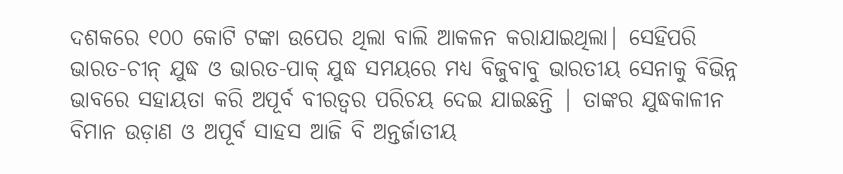ଦଶକରେ ୧୦୦ କୋଟି ଟଙ୍କା ଉପେର ଥିଲା ବାଲି ଆକଳନ କରାଯାଇଥିଲା| ସେହିପରି ଭାରତ-ଚୀନ୍ ଯୁଦ୍ଧ ଓ ଭାରତ-ପାକ୍ ଯୁଦ୍ଧ ସମୟରେ ମଧ୍ୟ ବିଜୁବାବୁ ଭାରତୀୟ ସେନାକୁ ବିଭିନ୍ନ ଭାବରେ ସହାୟତା କରି ଅପୂର୍ବ ବୀରତ୍ବର ପରିଚୟ ଦେଇ ଯାଇଛନ୍ତି | ତାଙ୍କର ଯୁଦ୍ଧକାଳୀନ ବିମାନ ଉଡ଼ାଣ ଓ ଅପୂର୍ବ ସାହସ ଆଜି ବି ଅନ୍ତର୍ଜାତୀୟ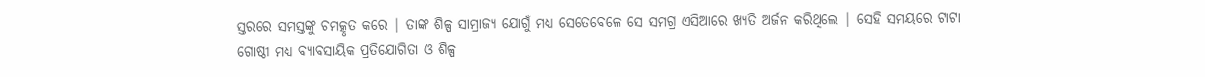ସ୍ତରରେ ସମସ୍ତଙ୍କୁ ଚମତ୍କୃତ କରେ | ତାଙ୍କ ଶିଳ୍ପ ସାମ୍ରାଜ୍ୟ ଯୋଗୁଁ ମଧ୍ୟ ସେତେବେଳେ ସେ ସମଗ୍ର ଏସିଆରେ ଖ୍ୟତି ଅର୍ଜନ କରିଥିଲେ | ସେହି ସମୟରେ ଟାଟା ଗୋଷ୍ଠୀ ମଧ୍ୟ ବ୍ୟାବସାୟିକ ପ୍ରତିଯୋଗିତା ଓ ଶିଳ୍ପ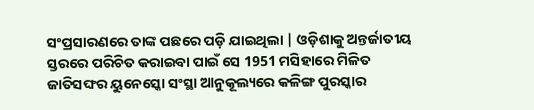ସଂପ୍ରସାରଣରେ ତାଙ୍କ ପଛରେ ପଡ଼ି ଯାଇଥିଲା | ଓଡ଼ିଶାକୁ ଅନ୍ତର୍ଜାତୀୟ ସ୍ତରରେ ପରିଚିତ କରାଇବା ପାଇଁ ସେ 1951 ମସିହାରେ ମିଳିତ ଜାତିସଙ୍ଘର ୟୁନେସ୍କୋ ସଂସ୍ଥା ଆନୁକୂଲ୍ୟରେ କଳିଙ୍ଗ ପୁରସ୍କାର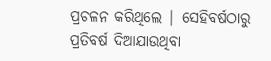ପ୍ରଚଳନ କରିଥିଲେ | ସେହିବର୍ଷଠାରୁ ପ୍ରତିବର୍ଷ ଦିଆଯାଉଥିବା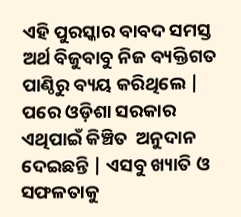ଏହି ପୁରସ୍କାର ବାବଦ ସମସ୍ତ ଅର୍ଥ ବିଜୁବାବୁ ନିଜ ବ୍ୟକ୍ତିଗତ ପାଣ୍ଠିରୁ ବ୍ୟୟ କରିଥିଲେ | ପରେ ଓଡ଼ିଶା ସରକାର ଏଥିପାଇଁ କିଞ୍ଚିତ  ଅନୁଦାନ ଦେଇଛନ୍ତି | ଏସବୁ ଖ୍ୟାତି ଓ ସଫଳତାକୁ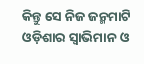କିନ୍ତୁ ସେ ନିଜ ଜନ୍ମମାଟି ଓଡ଼ିଶାର ସ୍ବାଭିମାନ ଓ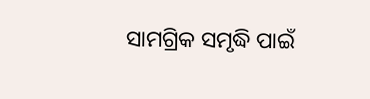ସାମଗ୍ରିକ ସମୃଦ୍ଧି ପାଇଁ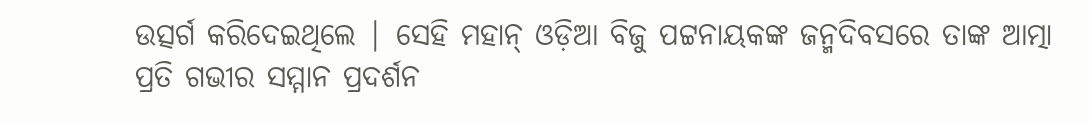ଉତ୍ସର୍ଗ କରିଦେଇଥିଲେ | ସେହି ମହାନ୍ ଓଡ଼ିଆ ବିଜୁ ପଟ୍ଟନାୟକଙ୍କ ଜନ୍ମଦିବସରେ ତାଙ୍କ ଆତ୍ମା ପ୍ରତି ଗଭୀର ସମ୍ମାନ ପ୍ରଦର୍ଶନ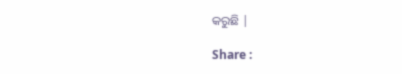କରୁଛି |

Share :